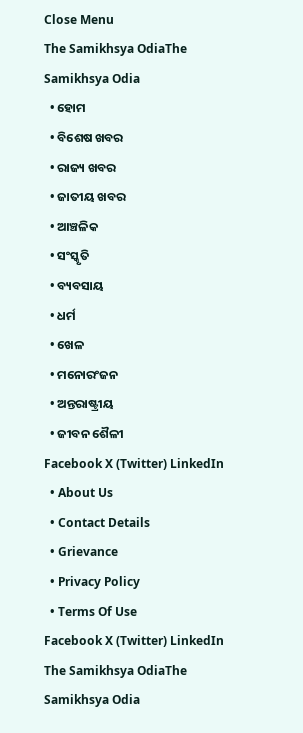Close Menu
The Samikhsya OdiaThe Samikhsya Odia
  • ହୋମ
  • ବିଶେଷ ଖବର
  • ରାଜ୍ୟ ଖବର
  • ଜାତୀୟ ଖବର
  • ଆଞ୍ଚଳିକ
  • ସଂସ୍କୃତି
  • ବ୍ୟବସାୟ
  • ଧର୍ମ
  • ଖେଳ
  • ମନୋରଂଜନ
  • ଅନ୍ତରାଷ୍ଟ୍ରୀୟ
  • ଜୀବନ ଶୈଳୀ
Facebook X (Twitter) LinkedIn
  • About Us
  • Contact Details
  • Grievance
  • Privacy Policy
  • Terms Of Use
Facebook X (Twitter) LinkedIn
The Samikhsya OdiaThe Samikhsya Odia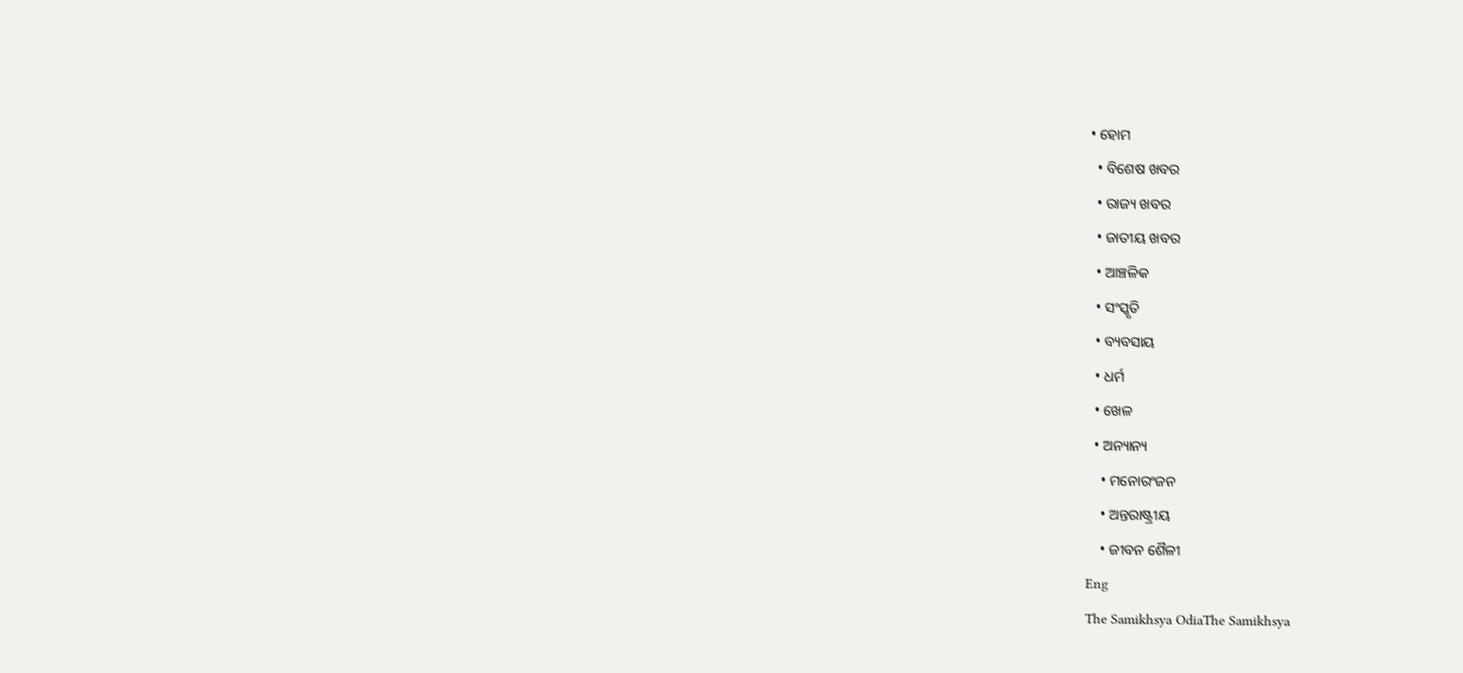• ହୋମ
  • ବିଶେଷ ଖବର
  • ରାଜ୍ୟ ଖବର
  • ଜାତୀୟ ଖବର
  • ଆଞ୍ଚଳିକ
  • ସଂସ୍କୃତି
  • ବ୍ୟବସାୟ
  • ଧର୍ମ
  • ଖେଳ
  • ଅନ୍ୟାନ୍ୟ
    • ମନୋରଂଜନ
    • ଅନ୍ତରାଷ୍ଟ୍ରୀୟ
    • ଜୀବନ ଶୈଳୀ
Eng
The Samikhsya OdiaThe Samikhsya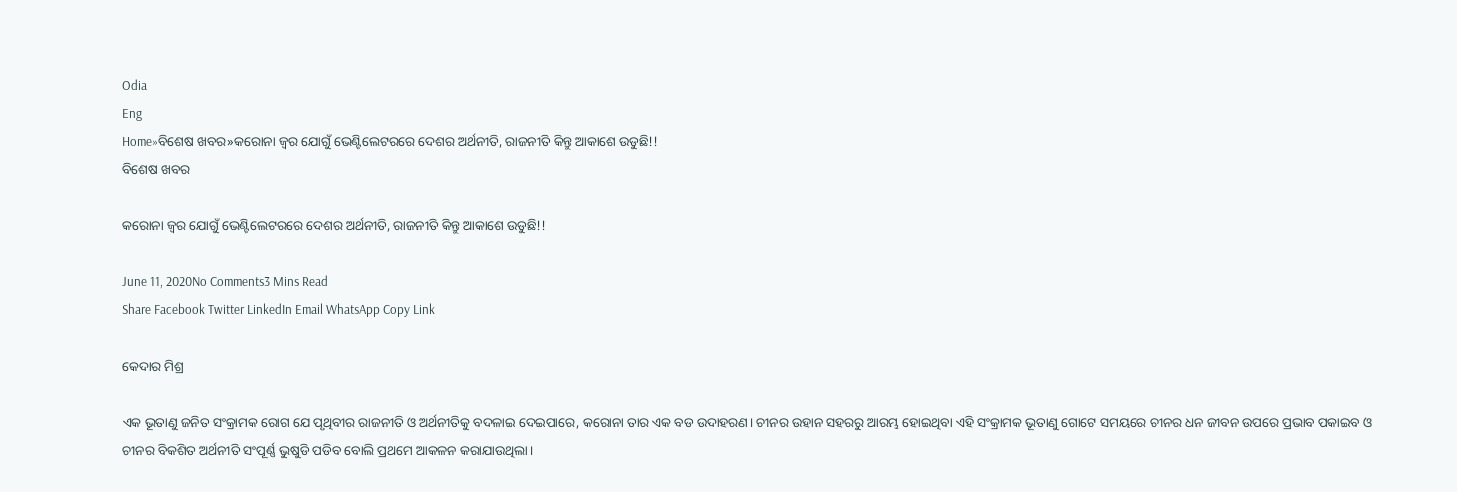Odia
Eng
Home»ବିଶେଷ ଖବର»କରୋନା ଜ୍ଵର ଯୋଗୁଁ ଭେଣ୍ଟିଲେଟରରେ ଦେଶର ଅର୍ଥନୀତି, ରାଜନୀତି କିନ୍ତୁ ଆକାଶେ ଉଡୁଛି!!
ବିଶେଷ ଖବର

କରୋନା ଜ୍ଵର ଯୋଗୁଁ ଭେଣ୍ଟିଲେଟରରେ ଦେଶର ଅର୍ଥନୀତି, ରାଜନୀତି କିନ୍ତୁ ଆକାଶେ ଉଡୁଛି!!

June 11, 2020No Comments3 Mins Read
Share Facebook Twitter LinkedIn Email WhatsApp Copy Link

କେଦାର ମିଶ୍ର

ଏକ ଭୂତାଣୁ ଜନିତ ସଂକ୍ରାମକ ରୋଗ ଯେ ପୃଥିବୀର ରାଜନୀତି ଓ ଅର୍ଥନୀତିକୁ ବଦଳାଇ ଦେଇପାରେ, କରୋନା ତାର ଏକ ବଡ ଉଦାହରଣ। ଚୀନର ଉହାନ ସହରରୁ ଆରମ୍ଭ ହୋଇଥିବା ଏହି ସଂକ୍ରାମକ ଭୂତାଣୁ ଗୋଟେ ସମୟରେ ଚୀନର ଧନ ଜୀବନ ଉପରେ ପ୍ରଭାବ ପକାଇବ ଓ ଚୀନର ବିକଶିତ ଅର୍ଥନୀତି ସଂପୂର୍ଣ୍ଣ ଭୁଷୁଡି ପଡିବ ବୋଲି ପ୍ରଥମେ ଆକଳନ କରାଯାଉଥିଲା।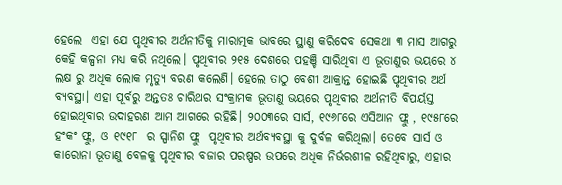ହେଲେ  ଏହା ଯେ ପୃଥିବୀର ଅର୍ଥନୀତିକୁ ମାରାତ୍ମକ ଭାବରେ ସ୍ଥାଣୁ କରିଦେବ ସେକଥା ୩ ମାସ ଆଗରୁ କେହି କଳ୍ପନା ମଧ୍ୟ କରି ନଥିଲେ। ପୃଥିବୀର ୨୧୫ ଦେଶରେ ପହଞ୍ଚି ସାରିଥିବା ଏ ଭୂତାଣୁର ଭୟରେ ୪ ଲକ୍ଷ ରୁ ଅଧିକ ଲୋକ ମୃତ୍ୟୁ ବରଣ କଲେଣି। ହେଲେ ତାଠୁ ବେଶୀ ଆକ୍ରାନ୍ତ ହୋଇଛି ପୃଥିବୀର ଅର୍ଥ ବ୍ୟବସ୍ଥା। ଏହା ପୂର୍ବରୁ ଅନ୍ତତଃ ଚାରିଥର ସଂକ୍ରାମକ ଭୂତାଣୁ ଭୟରେ ପୃଥିବୀର ଅର୍ଥନୀତି ବିପର୍ୟସ୍ତ ହୋଇଥିବାର ଉଦାହରଣ ଆମ ଆଗରେ ରହିଛି। ୨୦୦୩ରେ ସାର୍ସ, ୧୯୬୮ରେ ଏସିଆନ ଫ୍ଲୁ , ୧୯୫୮ରେ ହଂକଂ ଫ୍ଲୁ, ଓ ୧୯୧୮  ର ସ୍ପାନିଶ ଫ୍ଲୁ  ପୃଥିବୀର ଅର୍ଥବ୍ୟବସ୍ଥା କୁ ଦୁର୍ବଳ କରିଥିଲା। ତେବେ ସାର୍ସ ଓ କାରୋନା ଭୂତାଣୁ ବେଳକୁ ପୃଥିବୀର ବଜାର ପରଷ୍ପର ଉପରେ ଅଧିକ ନିର୍ଭରଶୀଳ ରହିଥିବାରୁ, ଏହାର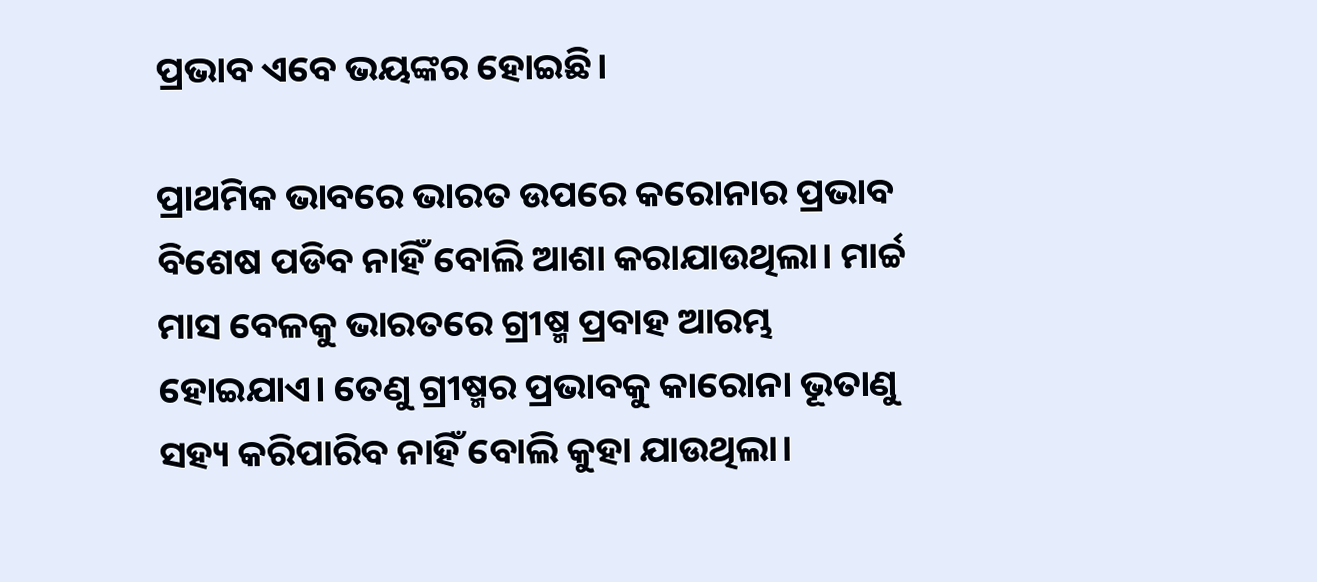ପ୍ରଭାବ ଏବେ ଭୟଙ୍କର ହୋଇଛି।

ପ୍ରାଥମିକ ଭାବରେ ଭାରତ ଉପରେ କରୋନାର ପ୍ରଭାବ ବିଶେଷ ପଡିବ ନାହିଁ ବୋଲି ଆଶା କରାଯାଉଥିଲା। ମାର୍ଚ୍ଚ ମାସ ବେଳକୁ ଭାରତରେ ଗ୍ରୀଷ୍ମ ପ୍ରବାହ ଆରମ୍ଭ ହୋଇଯାଏ। ତେଣୁ ଗ୍ରୀଷ୍ମର ପ୍ରଭାବକୁ କାରୋନା ଭୂତାଣୁ ସହ୍ୟ କରିପାରିବ ନାହିଁ ବୋଲି କୁହା ଯାଉଥିଲା।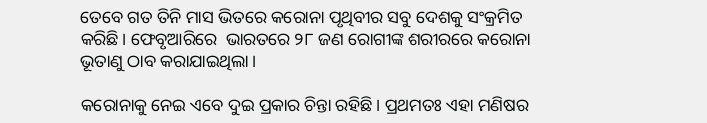ତେବେ ଗତ ତିନି ମାସ ଭିତରେ କରୋନା ପୃଥିବୀର ସବୁ ଦେଶକୁ ସଂକ୍ରମିତ କରିଛି। ଫେବୃଆରିରେ  ଭାରତରେ ୨୮ ଜଣ ରୋଗୀଙ୍କ ଶରୀରରେ କରୋନା ଭୂତାଣୁ ଠାବ କରାଯାଇଥିଲା।

କରୋନାକୁ ନେଇ ଏବେ ଦୁଇ ପ୍ରକାର ଚିନ୍ତା ରହିଛି। ପ୍ରଥମତଃ ଏହା ମଣିଷର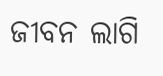ଜୀବନ ଲାଗି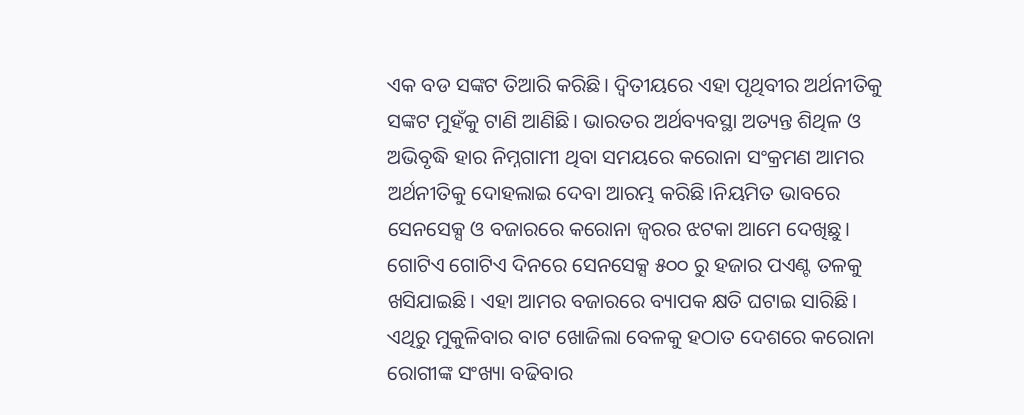ଏକ ବଡ ସଙ୍କଟ ତିଆରି କରିଛି। ଦ୍ବିତୀୟରେ ଏହା ପୃଥିବୀର ଅର୍ଥନୀତିକୁ ସଙ୍କଟ ମୁହଁକୁ ଟାଣି ଆଣିଛି। ଭାରତର ଅର୍ଥବ୍ୟବସ୍ଥା ଅତ୍ୟନ୍ତ ଶିଥିଳ ଓ ଅଭିବୃଦ୍ଧି ହାର ନିମ୍ନଗାମୀ ଥିବା ସମୟରେ କରୋନା ସଂକ୍ରମଣ ଆମର ଅର୍ଥନୀତିକୁ ଦୋହଲାଇ ଦେବା ଆରମ୍ଭ କରିଛି।ନିୟମିତ ଭାବରେ ସେନସେକ୍ସ ଓ ବଜାରରେ କରୋନା ଜ୍ଵରର ଝଟକା ଆମେ ଦେଖିଛୁ। ଗୋଟିଏ ଗୋଟିଏ ଦିନରେ ସେନସେକ୍ସ ୫୦୦ ରୁ ହଜାର ପଏଣ୍ଟ ତଳକୁ ଖସିଯାଇଛି। ଏହା ଆମର ବଜାରରେ ବ୍ୟାପକ କ୍ଷତି ଘଟାଇ ସାରିଛି। ଏଥିରୁ ମୁକୁଳିବାର ବାଟ ଖୋଜିଲା ବେଳକୁ ହଠାତ ଦେଶରେ କରୋନା ରୋଗୀଙ୍କ ସଂଖ୍ୟା ବଢିବାର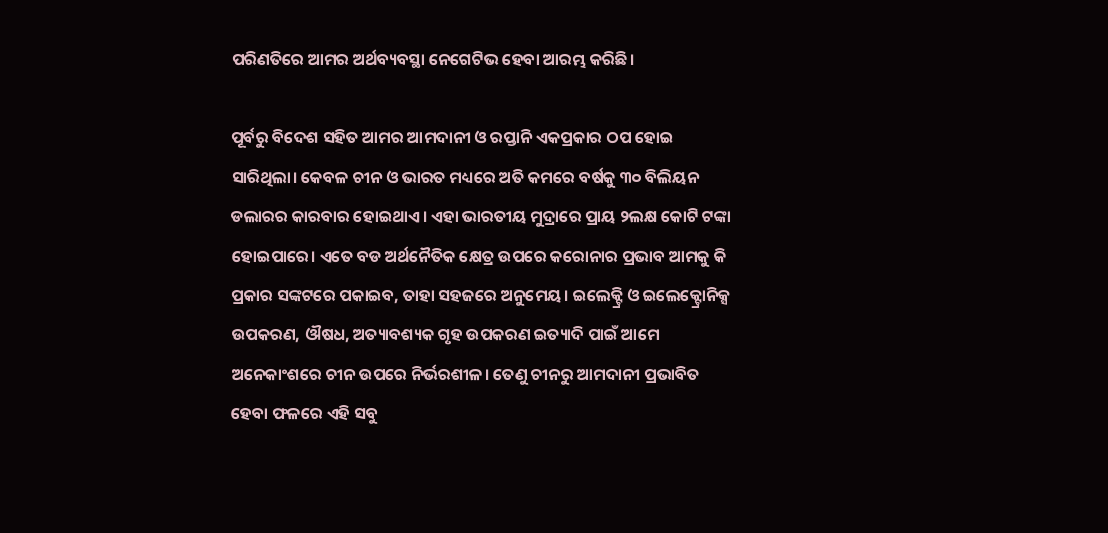ପରିଣତିରେ ଆମର ଅର୍ଥବ୍ୟବସ୍ଥା ନେଗେଟିଭ ହେବା ଆରମ୍ଭ କରିଛି।

ପୂର୍ବରୁ ବିଦେଶ ସହିତ ଆମର ଆମଦାନୀ ଓ ରପ୍ତାନି ଏକପ୍ରକାର ଠପ ହୋଇ ସାରିଥିଲା। କେବଳ ଚୀନ ଓ ଭାରତ ମଧ୍ୟରେ ଅତି କମରେ ବର୍ଷକୁ ୩୦ ବିଲିୟନ ଡଲାରର କାରବାର ହୋଇଥାଏ। ଏହା ଭାରତୀୟ ମୁଦ୍ରାରେ ପ୍ରାୟ ୨ଲକ୍ଷ କୋଟି ଟଙ୍କା ହୋଇପାରେ। ଏତେ ବଡ ଅର୍ଥନୈତିକ କ୍ଷେତ୍ର ଉପରେ କରୋନାର ପ୍ରଭାବ ଆମକୁ କି ପ୍ରକାର ସଙ୍କଟରେ ପକାଇବ, ତାହା ସହଜରେ ଅନୁମେୟ। ଇଲେକ୍ଟ୍ରି ଓ ଇଲେକ୍ଟ୍ରୋନିକ୍ସ ଉପକରଣ, ଔଷଧ, ଅତ୍ୟାବଶ୍ୟକ ଗୃହ ଉପକରଣ ଇତ୍ୟାଦି ପାଇଁ ଆମେ ଅନେକାଂଶରେ ଚୀନ ଉପରେ ନିର୍ଭରଶୀଳ। ତେଣୁ ଚୀନରୁ ଆମଦାନୀ ପ୍ରଭାବିତ ହେବା ଫଳରେ ଏହି ସବୁ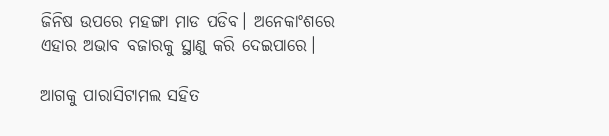ଜିନିଷ ଉପରେ ମହଙ୍ଗା ମାଡ ପଡିବ। ଅନେକାଂଶରେ ଏହାର ଅଭାବ ବଜାରକୁ ସ୍ଥାଣୁ କରି ଦେଇପାରେ।

ଆଗକୁ ପାରାସିଟାମଲ ସହିତ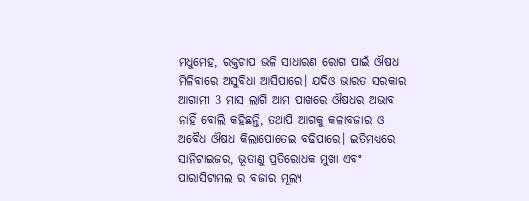ମଧୁମେହ, ରକ୍ତଚାପ ଭଳି ସାଧାରଣ ରୋଗ ପାଇଁ ଔଷଧ ମିଳିବାରେ ଅସୁବିଧା ଆସିପାରେ। ଯଦିଓ ଭାରତ ସରକାର ଆଗାମୀ 3 ମାସ ଲାଗି ଆମ ପାଖରେ ଔଷଧର ଅଭାବ ନାହିଁ ବୋଲି କହିଛନ୍ତି, ତଥାପି ଆଗକୁ କଳାବଜାର ଓ ଅବୈଧ ଔଷଧ କିଲାପୋତେଇ ବଢିପାରେ। ଇତିମଧ୍ୟରେ ସାନିଟାଇଜର, ଭୂତାଣୁ ପ୍ରତିରୋଧକ ମୁଖା ଏବଂ ପାରାସିଟାମଲ ର ବଜାର ମୂଲ୍ୟ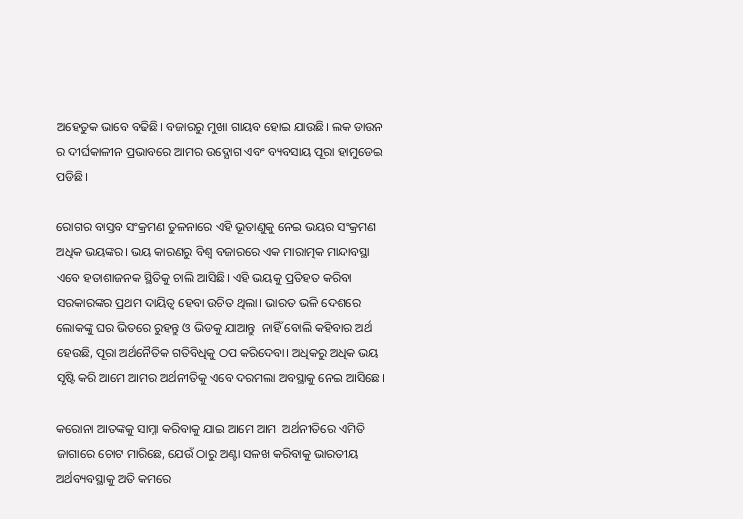ଅହେତୁକ ଭାବେ ବଢିଛି। ବଜାରରୁ ମୁଖା ଗାୟବ ହୋଇ ଯାଉଛି। ଲକ ଡାଉନ ର ଦୀର୍ଘକାଳୀନ ପ୍ରଭାବରେ ଆମର ଉଦ୍ଯୋଗ ଏବଂ ବ୍ୟବସାୟ ପୂରା ହାମୁଡେଇ ପଡିଛି।

ରୋଗର ବାସ୍ତବ ସଂକ୍ରମଣ ତୁଳନାରେ ଏହି ଭୂତାଣୁକୁ ନେଇ ଭୟର ସଂକ୍ରମଣ ଅଧିକ ଭୟଙ୍କର। ଭୟ କାରଣରୁ ବିଶ୍ଵ ବଜାରରେ ଏକ ମାରାତ୍ମକ ମାନ୍ଦାବସ୍ଥା ଏବେ ହତାଶାଜନକ ସ୍ଥିତିକୁ ଚାଲି ଆସିଛି। ଏହି ଭୟକୁ ପ୍ରତିହତ କରିବା ସରକାରଙ୍କର ପ୍ରଥମ ଦାୟିତ୍ଵ ହେବା ଉଚିତ ଥିଲା। ଭାରତ ଭଳି ଦେଶରେ ଲୋକଙ୍କୁ ଘର ଭିତରେ ରୁହନ୍ତୁ ଓ ଭିଡକୁ ଯାଆନ୍ତୁ  ନାହିଁ ବୋଲି କହିବାର ଅର୍ଥ ହେଉଛି, ପୂରା ଅର୍ଥନୈତିକ ଗତିବିଧିକୁ ଠପ କରିଦେବା। ଅଧିକରୁ ଅଧିକ ଭୟ ସୃଷ୍ଟି କରି ଆମେ ଆମର ଅର୍ଥନୀତିକୁ ଏବେ ଦରମଲା ଅବସ୍ଥାକୁ ନେଇ ଆସିଛେ।

କରୋନା ଆତଙ୍କକୁ ସାମ୍ନା କରିବାକୁ ଯାଇ ଆମେ ଆମ  ଅର୍ଥନୀତିରେ ଏମିତି ଜାଗାରେ ଚୋଟ ମାରିଛେ, ଯେଉଁ ଠାରୁ ଅଣ୍ଟା ସଳଖ କରିବାକୁ ଭାରତୀୟ ଅର୍ଥବ୍ୟବସ୍ଥାକୁ ଅତି କମରେ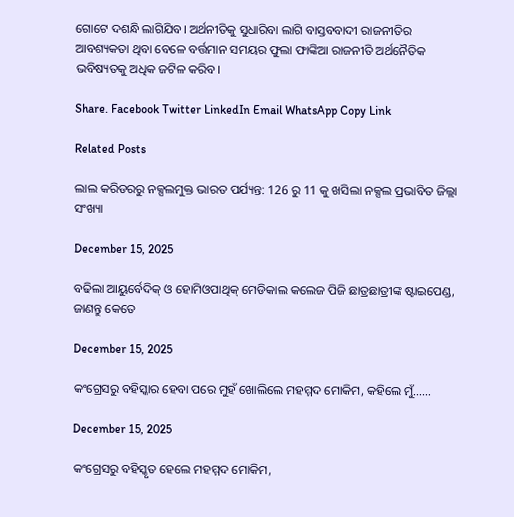ଗୋଟେ ଦଶନ୍ଧି ଲାଗିଯିବ। ଅର୍ଥନୀତିକୁ ସୁଧାରିବା ଲାଗି ବାସ୍ତବବାଦୀ ରାଜନୀତିର ଆବଶ୍ୟକତା ଥିବା ବେଳେ ବର୍ତ୍ତମାନ ସମୟର ଫୁଲା ଫାଙ୍କିଆ ରାଜନୀତି ଅର୍ଥନୈତିକ ଭବିଷ୍ୟତକୁ ଅଧିକ ଜଟିଳ କରିବ।

Share. Facebook Twitter LinkedIn Email WhatsApp Copy Link

Related Posts

ଲାଲ କରିଡରରୁ ନକ୍ସଲମୁକ୍ତ ଭାରତ ପର୍ଯ୍ୟନ୍ତ: 126 ରୁ 11 କୁ ଖସିଲା ନକ୍ସଲ ପ୍ରଭାବିତ ଜିଲ୍ଲା ସଂଖ୍ୟା

December 15, 2025

ବଢିଲା ଆୟୁର୍ବେଦିକ୍ ଓ ହୋମିଓପାଥିକ୍ ମେଡିକାଲ କଲେଜ ପିଜି ଛାତ୍ରଛାତ୍ରୀଙ୍କ ଷ୍ଟାଇପେଣ୍ଡ, ଜାଣନ୍ତୁ କେତେ

December 15, 2025

କଂଗ୍ରେସରୁ ବହିସ୍କାର ହେବା ପରେ ମୁହଁ ଖୋଲିଲେ ମହମ୍ମଦ ମୋକିମ, କହିଲେ ମୁଁ……

December 15, 2025

କଂଗ୍ରେସରୁ ବହିସ୍କୃତ ହେଲେ ମହମ୍ମଦ ମୋକିମ,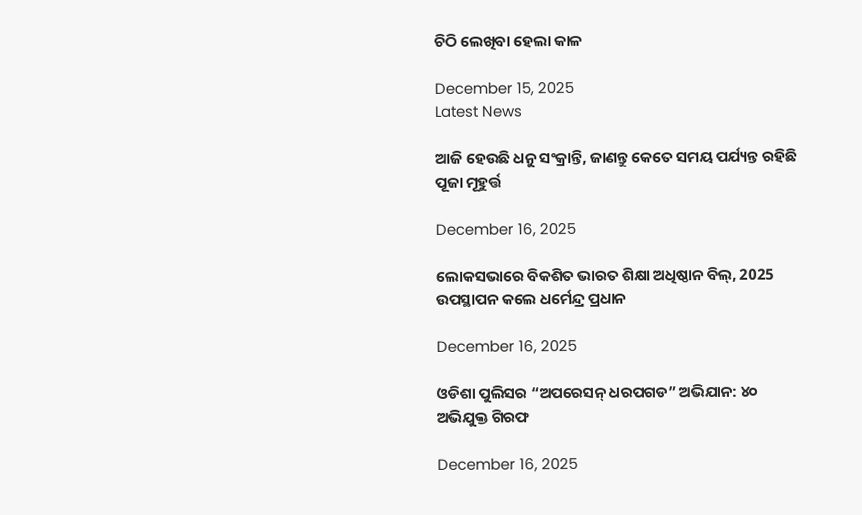ଚିଠି ଲେଖିବା ହେଲା କାଳ

December 15, 2025
Latest News

ଆଜି ହେଉଛି ଧନୁ ସଂକ୍ରାନ୍ତି, ଜାଣନ୍ତୁ କେତେ ସମୟ ପର୍ଯ୍ୟନ୍ତ ରହିଛି ପୂଜା ମୂହୁର୍ତ୍ତ

December 16, 2025

ଲୋକସଭାରେ ବିକଶିତ ଭାରତ ଶିକ୍ଷା ଅଧିଷ୍ଠାନ ବିଲ୍, 2025 ଉପସ୍ଥାପନ କଲେ ଧର୍ମେନ୍ଦ୍ର ପ୍ରଧାନ

December 16, 2025

ଓଡିଶା ପୁଲିସର “ଅପରେସନ୍ ଧରପଗଡ” ଅଭିଯାନ: ୪୦ ଅଭିଯୁକ୍ତ ଗିରଫ

December 16, 2025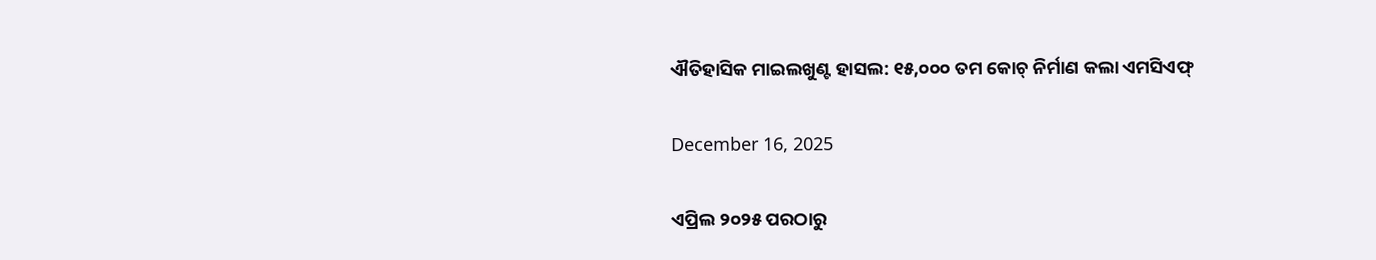ଐତିହାସିକ ମାଇଲଖୁଣ୍ଟ ହାସଲ: ୧୫,୦୦୦ ତମ କୋଚ୍ ନିର୍ମାଣ କଲା ଏମସିଏଫ୍

December 16, 2025

ଏପ୍ରିଲ ୨୦୨୫ ପରଠାରୁ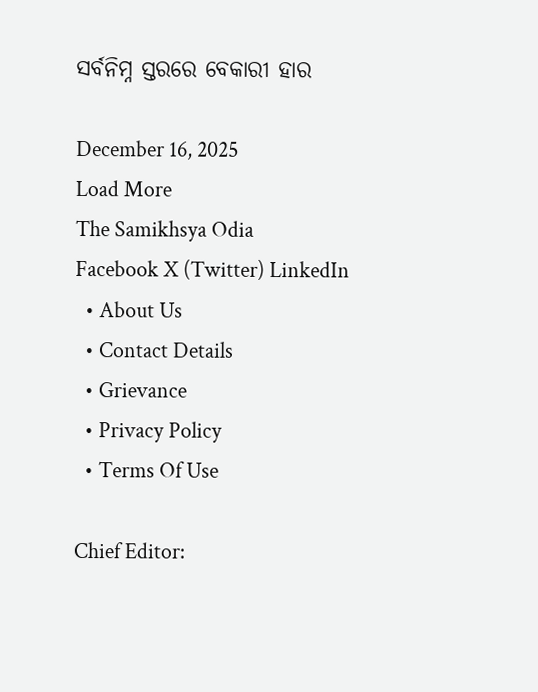ସର୍ବନିମ୍ନ ସ୍ତରରେ ବେକାରୀ ହାର

December 16, 2025
Load More
The Samikhsya Odia
Facebook X (Twitter) LinkedIn
  • About Us
  • Contact Details
  • Grievance
  • Privacy Policy
  • Terms Of Use

Chief Editor: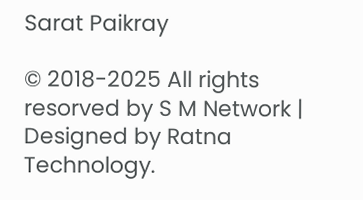Sarat Paikray

© 2018-2025 All rights resorved by S M Network | Designed by Ratna Technology.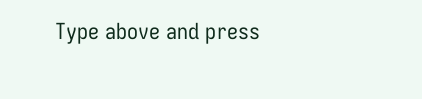Type above and press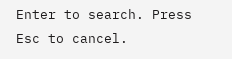Enter to search. Press Esc to cancel.